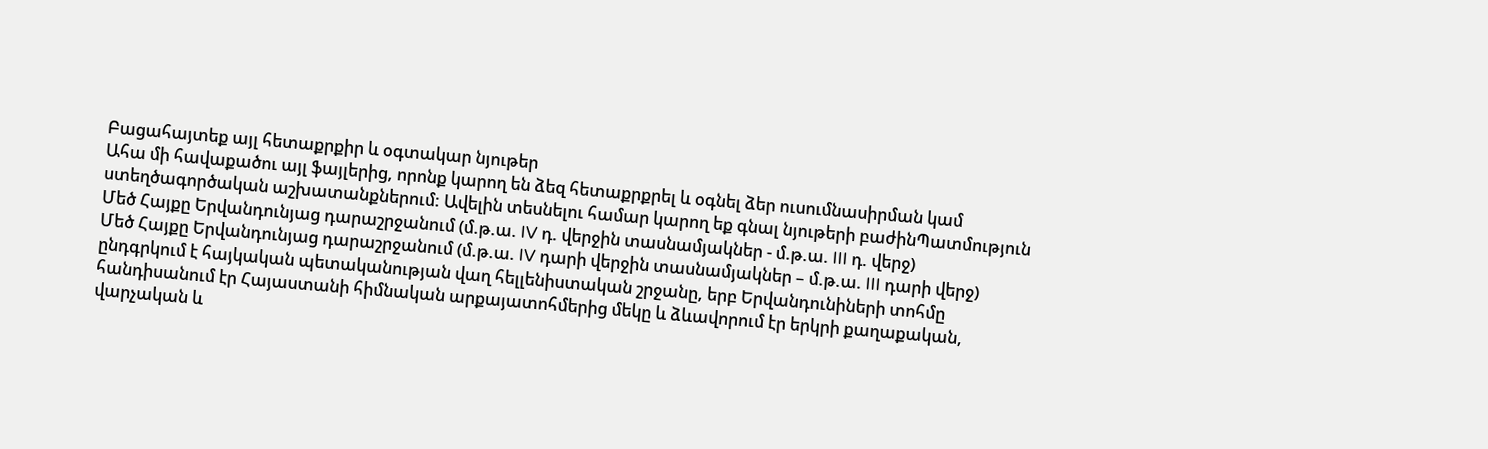Բացահայտեք այլ հետաքրքիր և օգտակար նյութեր
Ահա մի հավաքածու այլ ֆայլերից, որոնք կարող են ձեզ հետաքրքրել և օգնել ձեր ուսումնասիրման կամ ստեղծագործական աշխատանքներում: Ավելին տեսնելու համար կարող եք գնալ նյութերի բաժինՊատմություն
Մեծ Հայքը Երվանդունյաց դարաշրջանում (մ.թ.ա. IV դ. վերջին տասնամյակներ - մ.թ.ա. III դ. վերջ)
Մեծ Հայքը Երվանդունյաց դարաշրջանում (մ.թ.ա. IV դարի վերջին տասնամյակներ – մ.թ.ա. III դարի վերջ) ընդգրկում է հայկական պետականության վաղ հելլենիստական շրջանը, երբ Երվանդունիների տոհմը հանդիսանում էր Հայաստանի հիմնական արքայատոհմերից մեկը և ձևավորում էր երկրի քաղաքական, վարչական և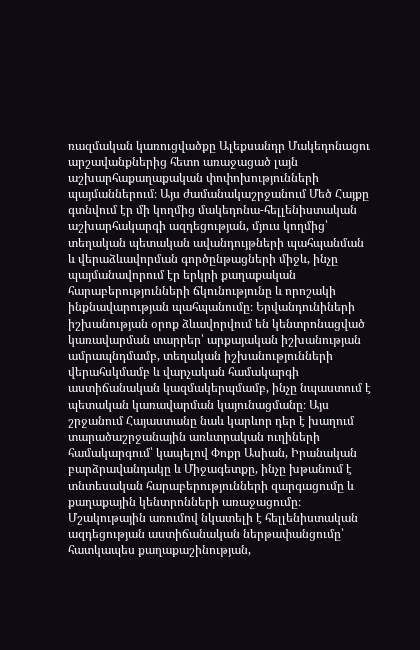ռազմական կառուցվածքը Ալեքսանդր Մակեդոնացու արշավանքներից հետո առաջացած լայն աշխարհաքաղաքական փոփոխությունների պայմաններում։ Այս ժամանակաշրջանում Մեծ Հայքը գտնվում էր մի կողմից մակեդոնա-հելլենիստական աշխարհակարգի ազդեցության, մյուս կողմից՝ տեղական պետական ավանդույթների պահպանման և վերաձևավորման գործընթացների միջև, ինչը պայմանավորում էր երկրի քաղաքական հարաբերությունների ճկունությունը և որոշակի ինքնավարության պահպանումը։ Երվանդունիների իշխանության օրոք ձևավորվում են կենտրոնացված կառավարման տարրեր՝ արքայական իշխանության ամրապնդմամբ, տեղական իշխանությունների վերահսկմամբ և վարչական համակարգի աստիճանական կազմակերպմամբ, ինչը նպաստում է պետական կառավարման կայունացմանը։ Այս շրջանում Հայաստանը նաև կարևոր դեր է խաղում տարածաշրջանային առևտրական ուղիների համակարգում՝ կապելով Փոքր Ասիան, Իրանական բարձրավանդակը և Միջագետքը, ինչը խթանում է տնտեսական հարաբերությունների զարգացումը և քաղաքային կենտրոնների առաջացումը։ Մշակութային առումով նկատելի է հելլենիստական ազդեցության աստիճանական ներթափանցումը՝ հատկապես քաղաքաշինության,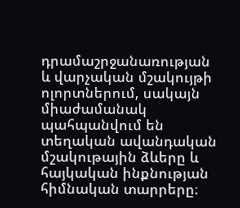դրամաշրջանառության և վարչական մշակույթի ոլորտներում, սակայն միաժամանակ պահպանվում են տեղական ավանդական մշակութային ձևերը և հայկական ինքնության հիմնական տարրերը։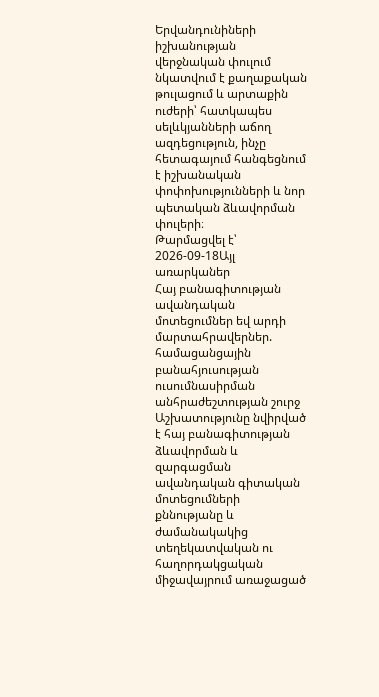Երվանդունիների իշխանության վերջնական փուլում նկատվում է քաղաքական թուլացում և արտաքին ուժերի՝ հատկապես սելևկյանների աճող ազդեցություն, ինչը հետագայում հանգեցնում է իշխանական փոփոխությունների և նոր պետական ձևավորման փուլերի։
Թարմացվել է՝ 2026-09-18Այլ առարկաներ
Հայ բանագիտության ավանդական մոտեցումներ եվ արդի մարտահրավերներ. համացանցային բանահյուսության ուսումնասիրման անհրաժեշտության շուրջ
Աշխատությունը նվիրված է հայ բանագիտության ձևավորման և զարգացման ավանդական գիտական մոտեցումների քննությանը և ժամանակակից տեղեկատվական ու հաղորդակցական միջավայրում առաջացած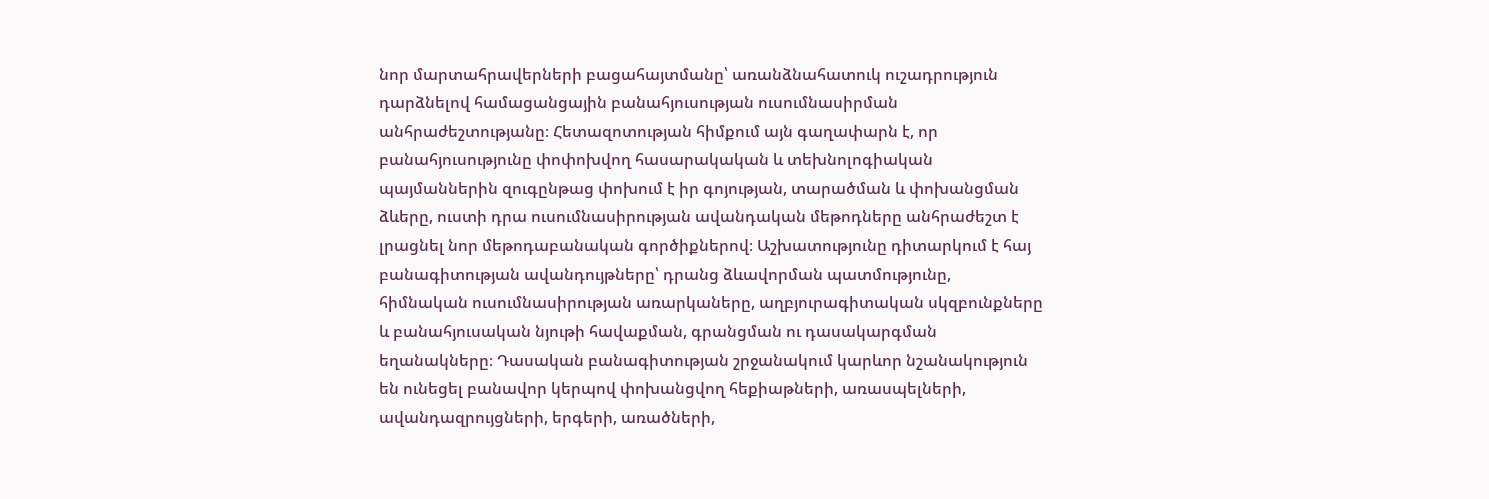նոր մարտահրավերների բացահայտմանը՝ առանձնահատուկ ուշադրություն դարձնելով համացանցային բանահյուսության ուսումնասիրման անհրաժեշտությանը։ Հետազոտության հիմքում այն գաղափարն է, որ բանահյուսությունը փոփոխվող հասարակական և տեխնոլոգիական պայմաններին զուգընթաց փոխում է իր գոյության, տարածման և փոխանցման ձևերը, ուստի դրա ուսումնասիրության ավանդական մեթոդները անհրաժեշտ է լրացնել նոր մեթոդաբանական գործիքներով։ Աշխատությունը դիտարկում է հայ բանագիտության ավանդույթները՝ դրանց ձևավորման պատմությունը, հիմնական ուսումնասիրության առարկաները, աղբյուրագիտական սկզբունքները և բանահյուսական նյութի հավաքման, գրանցման ու դասակարգման եղանակները։ Դասական բանագիտության շրջանակում կարևոր նշանակություն են ունեցել բանավոր կերպով փոխանցվող հեքիաթների, առասպելների, ավանդազրույցների, երգերի, առածների,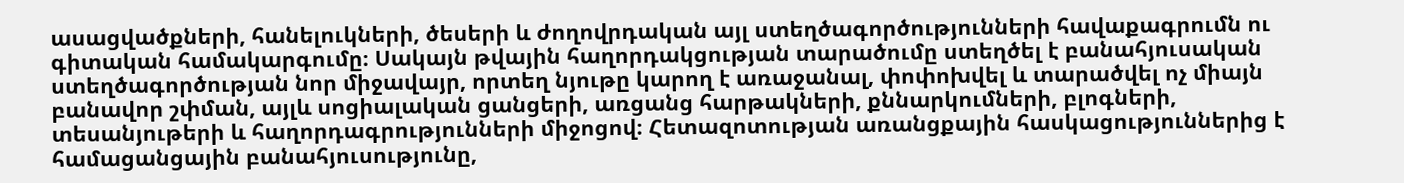ասացվածքների, հանելուկների, ծեսերի և ժողովրդական այլ ստեղծագործությունների հավաքագրումն ու գիտական համակարգումը։ Սակայն թվային հաղորդակցության տարածումը ստեղծել է բանահյուսական ստեղծագործության նոր միջավայր, որտեղ նյութը կարող է առաջանալ, փոփոխվել և տարածվել ոչ միայն բանավոր շփման, այլև սոցիալական ցանցերի, առցանց հարթակների, քննարկումների, բլոգների, տեսանյութերի և հաղորդագրությունների միջոցով։ Հետազոտության առանցքային հասկացություններից է համացանցային բանահյուսությունը,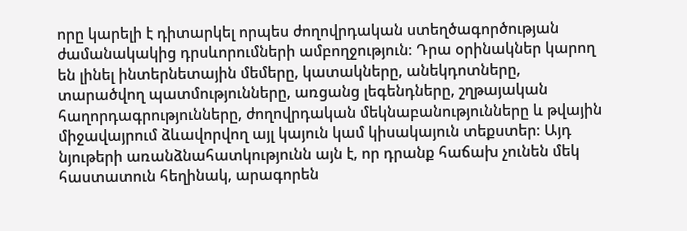որը կարելի է դիտարկել որպես ժողովրդական ստեղծագործության ժամանակակից դրսևորումների ամբողջություն։ Դրա օրինակներ կարող են լինել ինտերնետային մեմերը, կատակները, անեկդոտները, տարածվող պատմությունները, առցանց լեգենդները, շղթայական հաղորդագրությունները, ժողովրդական մեկնաբանությունները և թվային միջավայրում ձևավորվող այլ կայուն կամ կիսակայուն տեքստեր։ Այդ նյութերի առանձնահատկությունն այն է, որ դրանք հաճախ չունեն մեկ հաստատուն հեղինակ, արագորեն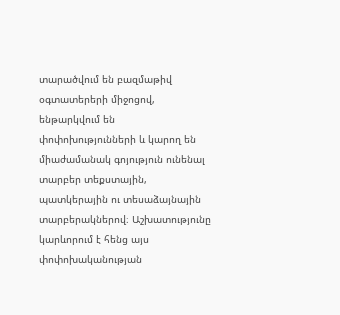տարածվում են բազմաթիվ օգտատերերի միջոցով, ենթարկվում են փոփոխությունների և կարող են միաժամանակ գոյություն ունենալ տարբեր տեքստային, պատկերային ու տեսաձայնային տարբերակներով։ Աշխատությունը կարևորում է հենց այս փոփոխականության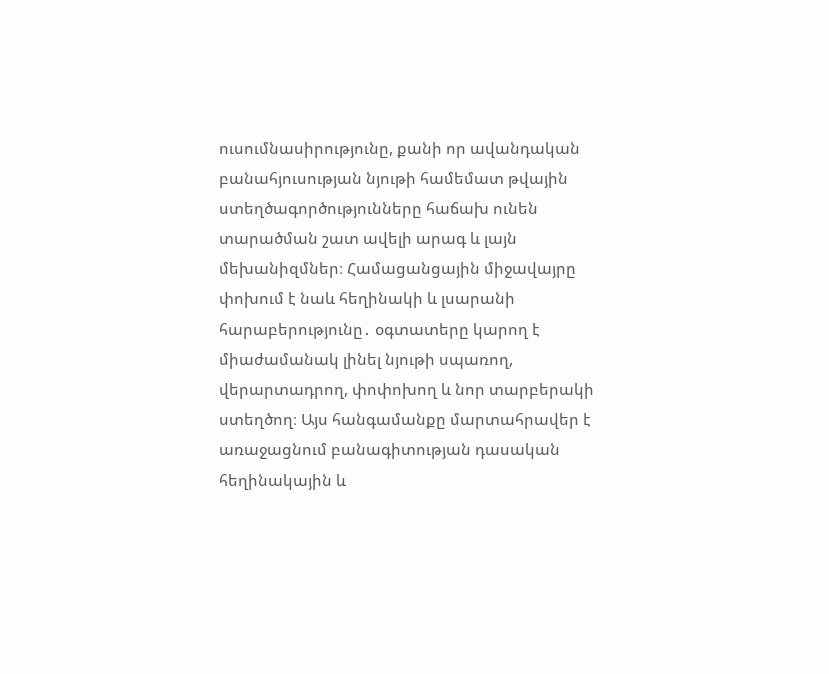ուսումնասիրությունը, քանի որ ավանդական բանահյուսության նյութի համեմատ թվային ստեղծագործությունները հաճախ ունեն տարածման շատ ավելի արագ և լայն մեխանիզմներ։ Համացանցային միջավայրը փոխում է նաև հեղինակի և լսարանի հարաբերությունը․ օգտատերը կարող է միաժամանակ լինել նյութի սպառող, վերարտադրող, փոփոխող և նոր տարբերակի ստեղծող։ Այս հանգամանքը մարտահրավեր է առաջացնում բանագիտության դասական հեղինակային և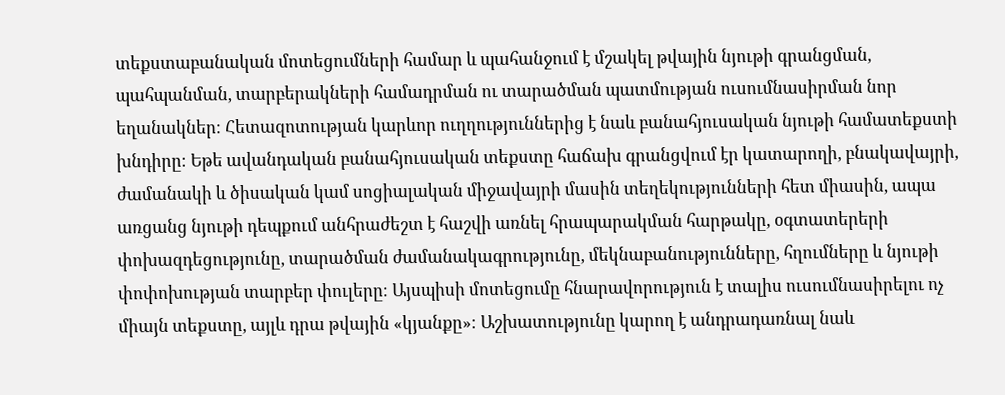տեքստաբանական մոտեցումների համար և պահանջում է մշակել թվային նյութի գրանցման, պահպանման, տարբերակների համադրման ու տարածման պատմության ուսումնասիրման նոր եղանակներ։ Հետազոտության կարևոր ուղղություններից է նաև բանահյուսական նյութի համատեքստի խնդիրը։ Եթե ավանդական բանահյուսական տեքստը հաճախ գրանցվում էր կատարողի, բնակավայրի, ժամանակի և ծիսական կամ սոցիալական միջավայրի մասին տեղեկությունների հետ միասին, ապա առցանց նյութի դեպքում անհրաժեշտ է հաշվի առնել հրապարակման հարթակը, օգտատերերի փոխազդեցությունը, տարածման ժամանակագրությունը, մեկնաբանությունները, հղումները և նյութի փոփոխության տարբեր փուլերը։ Այսպիսի մոտեցումը հնարավորություն է տալիս ուսումնասիրելու ոչ միայն տեքստը, այլև դրա թվային «կյանքը»։ Աշխատությունը կարող է անդրադառնալ նաև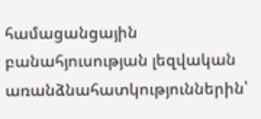համացանցային բանահյուսության լեզվական առանձնահատկություններին՝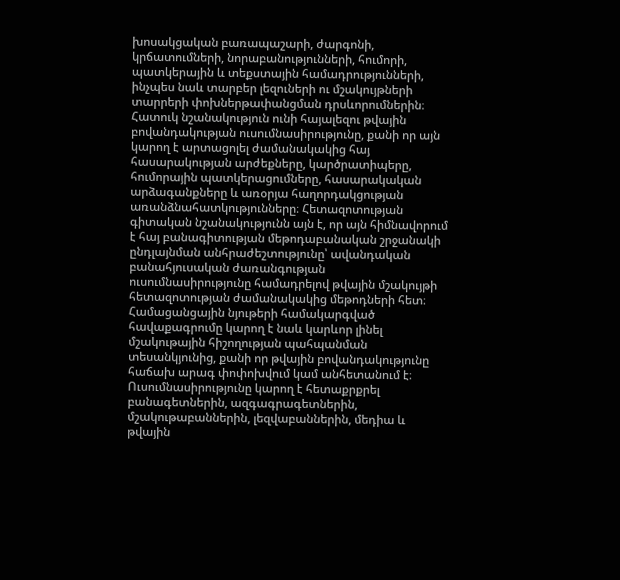խոսակցական բառապաշարի, ժարգոնի, կրճատումների, նորաբանությունների, հումորի, պատկերային և տեքստային համադրությունների, ինչպես նաև տարբեր լեզուների ու մշակույթների տարրերի փոխներթափանցման դրսևորումներին։ Հատուկ նշանակություն ունի հայալեզու թվային բովանդակության ուսումնասիրությունը, քանի որ այն կարող է արտացոլել ժամանակակից հայ հասարակության արժեքները, կարծրատիպերը, հումորային պատկերացումները, հասարակական արձագանքները և առօրյա հաղորդակցության առանձնահատկությունները։ Հետազոտության գիտական նշանակությունն այն է, որ այն հիմնավորում է հայ բանագիտության մեթոդաբանական շրջանակի ընդլայնման անհրաժեշտությունը՝ ավանդական բանահյուսական ժառանգության ուսումնասիրությունը համադրելով թվային մշակույթի հետազոտության ժամանակակից մեթոդների հետ։ Համացանցային նյութերի համակարգված հավաքագրումը կարող է նաև կարևոր լինել մշակութային հիշողության պահպանման տեսանկյունից, քանի որ թվային բովանդակությունը հաճախ արագ փոփոխվում կամ անհետանում է։ Ուսումնասիրությունը կարող է հետաքրքրել բանագետներին, ազգագրագետներին, մշակութաբաններին, լեզվաբաններին, մեդիա և թվային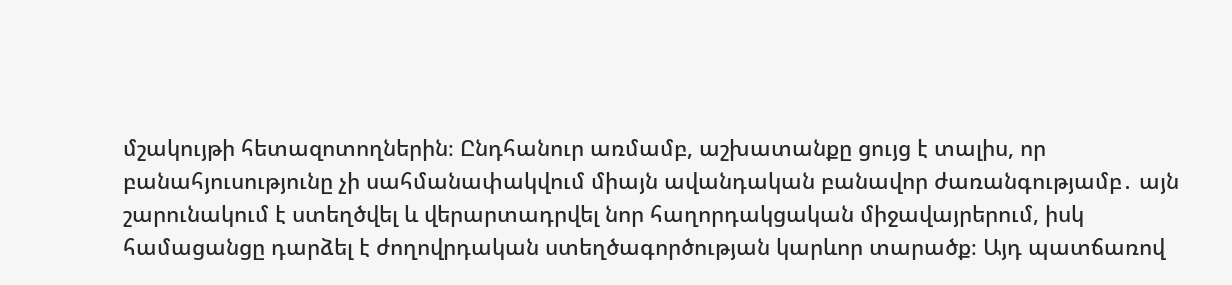մշակույթի հետազոտողներին։ Ընդհանուր առմամբ, աշխատանքը ցույց է տալիս, որ բանահյուսությունը չի սահմանափակվում միայն ավանդական բանավոր ժառանգությամբ․ այն շարունակում է ստեղծվել և վերարտադրվել նոր հաղորդակցական միջավայրերում, իսկ համացանցը դարձել է ժողովրդական ստեղծագործության կարևոր տարածք։ Այդ պատճառով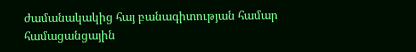ժամանակակից հայ բանագիտության համար համացանցային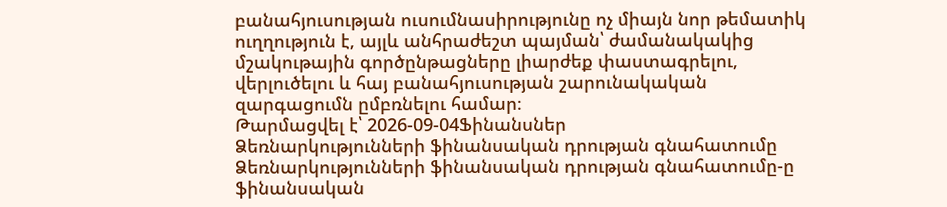բանահյուսության ուսումնասիրությունը ոչ միայն նոր թեմատիկ ուղղություն է, այլև անհրաժեշտ պայման՝ ժամանակակից մշակութային գործընթացները լիարժեք փաստագրելու, վերլուծելու և հայ բանահյուսության շարունակական զարգացումն ըմբռնելու համար։
Թարմացվել է՝ 2026-09-04Ֆինանսներ
Ձեռնարկությունների ֆինանսական դրության գնահատումը
Ձեռնարկությունների ֆինանսական դրության գնահատումը-ը ֆինանսական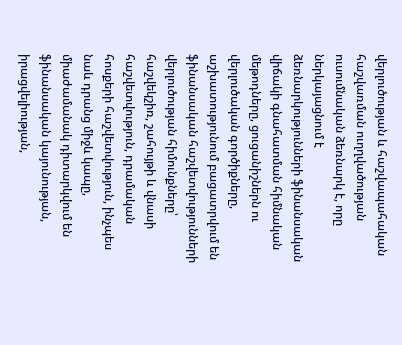վերլուծության և հաշվապահական հաշվառման ուղղվածության ուսումնական ձեռնարկ է, որը ներկայացնում է ձեռնարկությունների ֆինանսական վիճակի գնահատման հիմնական մեթոդները, ցուցանիշներն ու վերլուծական գործիքները, աշխատությունում բացատրվում են ֆինանսական հաշվետվությունների վերլուծության հիմունքները՝ հաշվեկշիռ, շահույթի և վնասի հաշվետվություն, դրամական հոսքերի հաշվետվություն, ինչպես նաև դրանց միջև կապը, միաժամանակ դիտարկվում են ֆինանսական կայունության, իրացվելիության,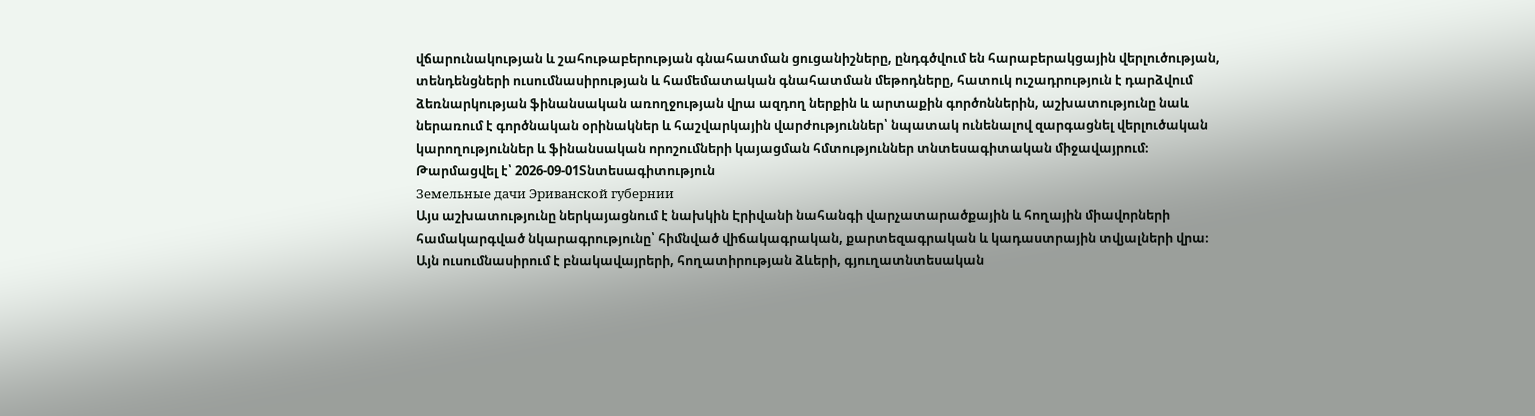վճարունակության և շահութաբերության գնահատման ցուցանիշները, ընդգծվում են հարաբերակցային վերլուծության, տենդենցների ուսումնասիրության և համեմատական գնահատման մեթոդները, հատուկ ուշադրություն է դարձվում ձեռնարկության ֆինանսական առողջության վրա ազդող ներքին և արտաքին գործոններին, աշխատությունը նաև ներառում է գործնական օրինակներ և հաշվարկային վարժություններ՝ նպատակ ունենալով զարգացնել վերլուծական կարողություններ և ֆինանսական որոշումների կայացման հմտություններ տնտեսագիտական միջավայրում։
Թարմացվել է՝ 2026-09-01Տնտեսագիտություն
Земельные дачи Эриванской губернии
Այս աշխատությունը ներկայացնում է նախկին Էրիվանի նահանգի վարչատարածքային և հողային միավորների համակարգված նկարագրությունը՝ հիմնված վիճակագրական, քարտեզագրական և կադաստրային տվյալների վրա։ Այն ուսումնասիրում է բնակավայրերի, հողատիրության ձևերի, գյուղատնտեսական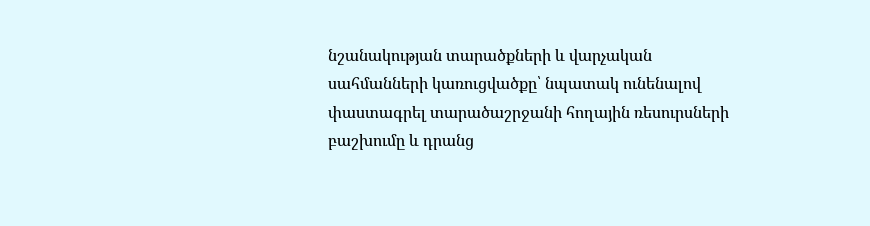նշանակության տարածքների և վարչական սահմանների կառուցվածքը՝ նպատակ ունենալով փաստագրել տարածաշրջանի հողային ռեսուրսների բաշխումը և դրանց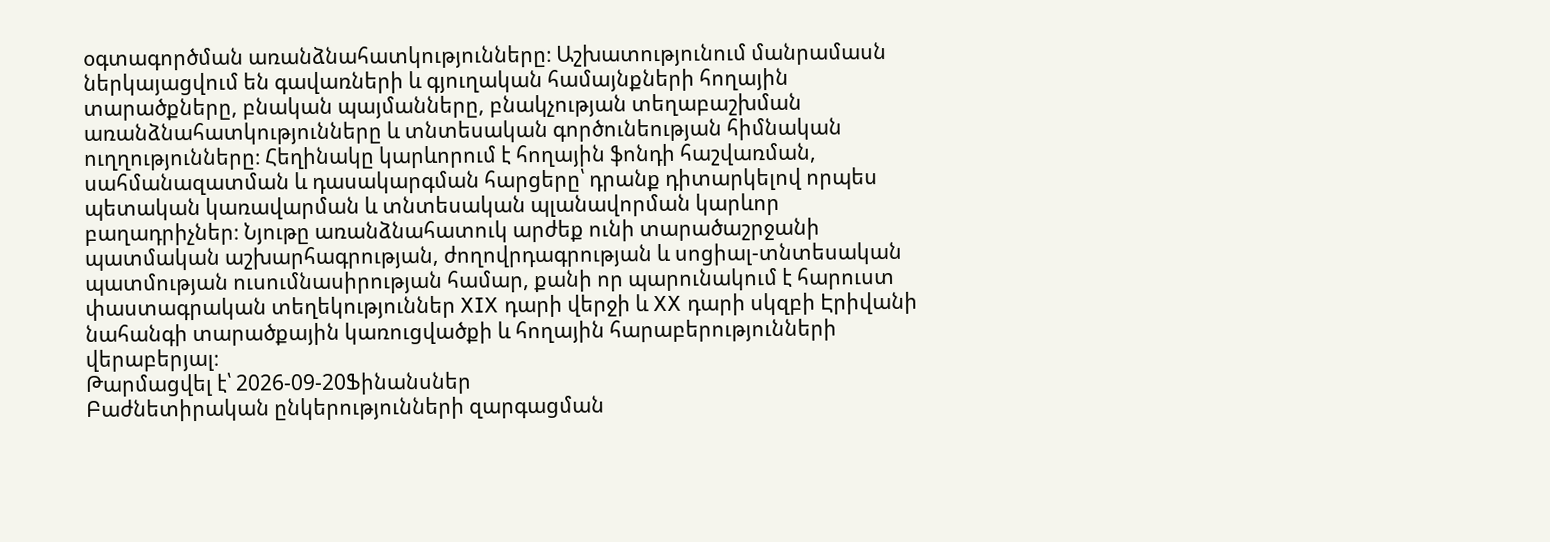օգտագործման առանձնահատկությունները։ Աշխատությունում մանրամասն ներկայացվում են գավառների և գյուղական համայնքների հողային տարածքները, բնական պայմանները, բնակչության տեղաբաշխման առանձնահատկությունները և տնտեսական գործունեության հիմնական ուղղությունները։ Հեղինակը կարևորում է հողային ֆոնդի հաշվառման, սահմանազատման և դասակարգման հարցերը՝ դրանք դիտարկելով որպես պետական կառավարման և տնտեսական պլանավորման կարևոր բաղադրիչներ։ Նյութը առանձնահատուկ արժեք ունի տարածաշրջանի պատմական աշխարհագրության, ժողովրդագրության և սոցիալ-տնտեսական պատմության ուսումնասիրության համար, քանի որ պարունակում է հարուստ փաստագրական տեղեկություններ XIX դարի վերջի և XX դարի սկզբի Էրիվանի նահանգի տարածքային կառուցվածքի և հողային հարաբերությունների վերաբերյալ։
Թարմացվել է՝ 2026-09-20Ֆինանսներ
Բաժնետիրական ընկերությունների զարգացման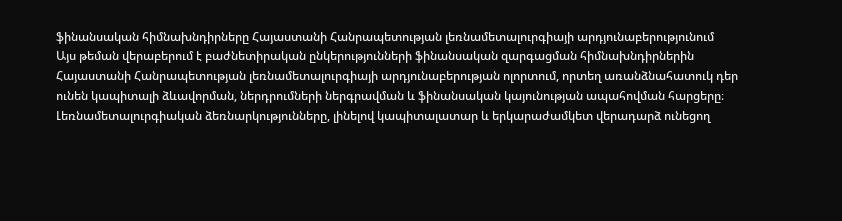ֆինանսական հիմնախնդիրները Հայաստանի Հանրապետության լեռնամետալուրգիայի արդյունաբերությունում
Այս թեման վերաբերում է բաժնետիրական ընկերությունների ֆինանսական զարգացման հիմնախնդիրներին Հայաստանի Հանրապետության լեռնամետալուրգիայի արդյունաբերության ոլորտում, որտեղ առանձնահատուկ դեր ունեն կապիտալի ձևավորման, ներդրումների ներգրավման և ֆինանսական կայունության ապահովման հարցերը։ Լեռնամետալուրգիական ձեռնարկությունները, լինելով կապիտալատար և երկարաժամկետ վերադարձ ունեցող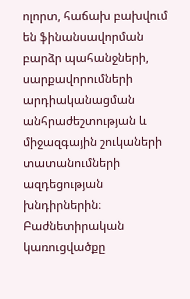ոլորտ, հաճախ բախվում են ֆինանսավորման բարձր պահանջների, սարքավորումների արդիականացման անհրաժեշտության և միջազգային շուկաների տատանումների ազդեցության խնդիրներին։ Բաժնետիրական կառուցվածքը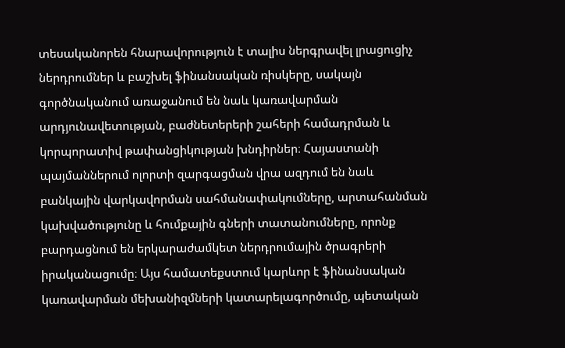տեսականորեն հնարավորություն է տալիս ներգրավել լրացուցիչ ներդրումներ և բաշխել ֆինանսական ռիսկերը, սակայն գործնականում առաջանում են նաև կառավարման արդյունավետության, բաժնետերերի շահերի համադրման և կորպորատիվ թափանցիկության խնդիրներ։ Հայաստանի պայմաններում ոլորտի զարգացման վրա ազդում են նաև բանկային վարկավորման սահմանափակումները, արտահանման կախվածությունը և հումքային գների տատանումները, որոնք բարդացնում են երկարաժամկետ ներդրումային ծրագրերի իրականացումը։ Այս համատեքստում կարևոր է ֆինանսական կառավարման մեխանիզմների կատարելագործումը, պետական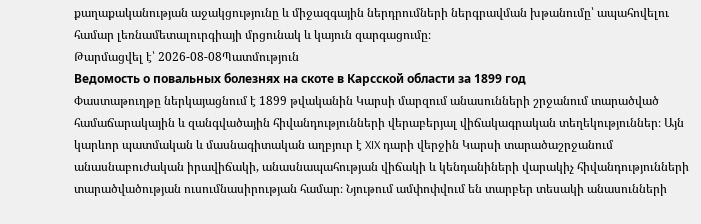քաղաքականության աջակցությունը և միջազգային ներդրումների ներգրավման խթանումը՝ ապահովելու համար լեռնամետալուրգիայի մրցունակ և կայուն զարգացումը։
Թարմացվել է՝ 2026-08-08Պատմություն
Ведомость о повальных болезнях на скоте в Карсской области за 1899 год
Փաստաթուղթը ներկայացնում է 1899 թվականին Կարսի մարզում անասունների շրջանում տարածված համաճարակային և զանգվածային հիվանդությունների վերաբերյալ վիճակագրական տեղեկություններ։ Այն կարևոր պատմական և մասնագիտական աղբյուր է XIX դարի վերջին Կարսի տարածաշրջանում անասնաբուժական իրավիճակի, անասնապահության վիճակի և կենդանիների վարակիչ հիվանդությունների տարածվածության ուսումնասիրության համար։ Նյութում ամփոփվում են տարբեր տեսակի անասունների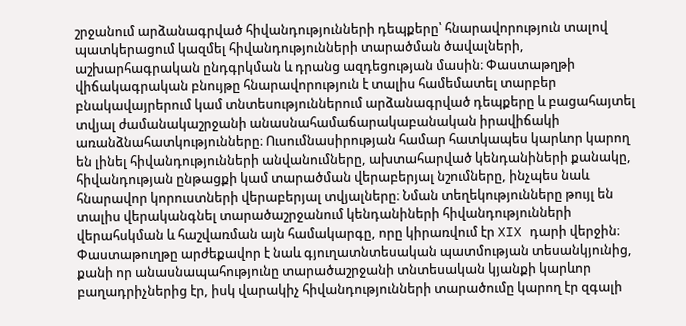շրջանում արձանագրված հիվանդությունների դեպքերը՝ հնարավորություն տալով պատկերացում կազմել հիվանդությունների տարածման ծավալների, աշխարհագրական ընդգրկման և դրանց ազդեցության մասին։ Փաստաթղթի վիճակագրական բնույթը հնարավորություն է տալիս համեմատել տարբեր բնակավայրերում կամ տնտեսություններում արձանագրված դեպքերը և բացահայտել տվյալ ժամանակաշրջանի անասնահամաճարակաբանական իրավիճակի առանձնահատկությունները։ Ուսումնասիրության համար հատկապես կարևոր կարող են լինել հիվանդությունների անվանումները, ախտահարված կենդանիների քանակը, հիվանդության ընթացքի կամ տարածման վերաբերյալ նշումները, ինչպես նաև հնարավոր կորուստների վերաբերյալ տվյալները։ Նման տեղեկությունները թույլ են տալիս վերականգնել տարածաշրջանում կենդանիների հիվանդությունների վերահսկման և հաշվառման այն համակարգը, որը կիրառվում էր XIX դարի վերջին։ Փաստաթուղթը արժեքավոր է նաև գյուղատնտեսական պատմության տեսանկյունից, քանի որ անասնապահությունը տարածաշրջանի տնտեսական կյանքի կարևոր բաղադրիչներից էր, իսկ վարակիչ հիվանդությունների տարածումը կարող էր զգալի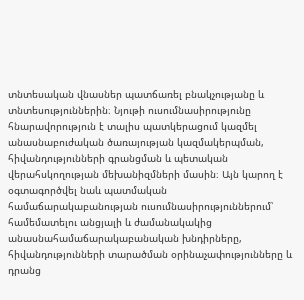տնտեսական վնասներ պատճառել բնակչությանը և տնտեսություններին։ Նյութի ուսումնասիրությունը հնարավորություն է տալիս պատկերացում կազմել անասնաբուժական ծառայության կազմակերպման, հիվանդությունների գրանցման և պետական վերահսկողության մեխանիզմների մասին։ Այն կարող է օգտագործվել նաև պատմական համաճարակաբանության ուսումնասիրություններում՝ համեմատելու անցյալի և ժամանակակից անասնահամաճարակաբանական խնդիրները, հիվանդությունների տարածման օրինաչափությունները և դրանց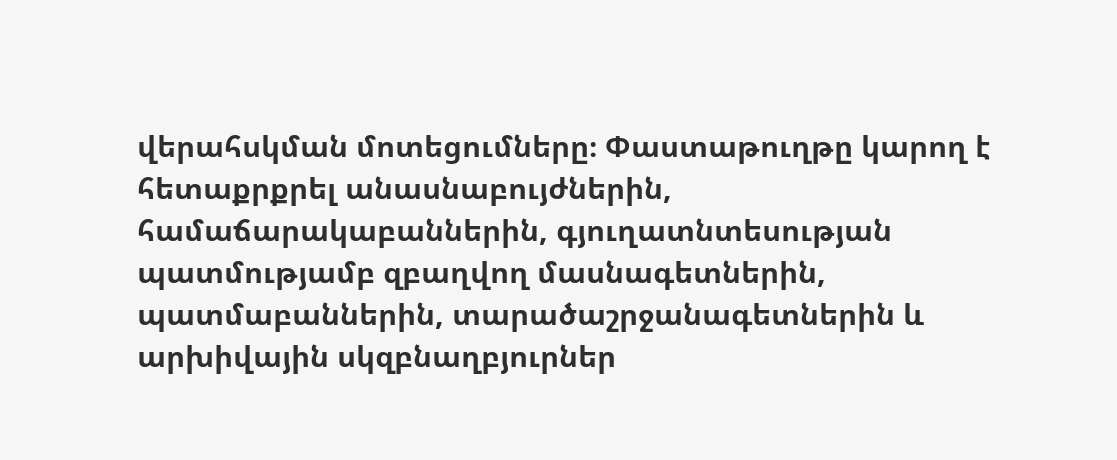վերահսկման մոտեցումները։ Փաստաթուղթը կարող է հետաքրքրել անասնաբույժներին, համաճարակաբաններին, գյուղատնտեսության պատմությամբ զբաղվող մասնագետներին, պատմաբաններին, տարածաշրջանագետներին և արխիվային սկզբնաղբյուրներ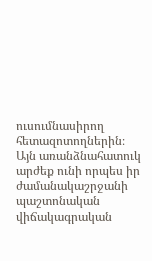ուսումնասիրող հետազոտողներին։ Այն առանձնահատուկ արժեք ունի որպես իր ժամանակաշրջանի պաշտոնական վիճակագրական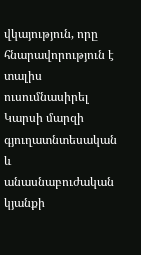վկայություն, որը հնարավորություն է տալիս ուսումնասիրել Կարսի մարզի գյուղատնտեսական և անասնաբուժական կյանքի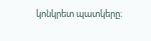կոնկրետ պատկերը։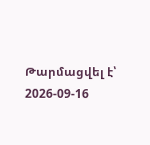Թարմացվել է՝ 2026-09-16